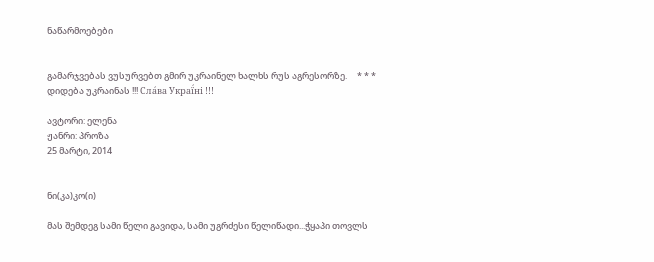ნაწარმოებები


გამარჯვებას ვუსურვებთ გმირ უკრაინელ ხალხს რუს აგრესორზე.     * * *     დიდება უკრაინას !!! Сла́ва Украї́ні !!!

ავტორი: ელენა
ჟანრი: პროზა
25 მარტი, 2014


ნი(კა)კო(ი)

მას შემდეგ სამი წელი გავიდა, სამი უგრძესი წელიწადი...ჭყაპი თოვლს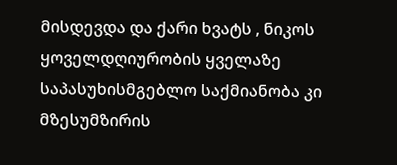მისდევდა და ქარი ხვატს , ნიკოს ყოველდღიურობის ყველაზე საპასუხისმგებლო საქმიანობა კი მზესუმზირის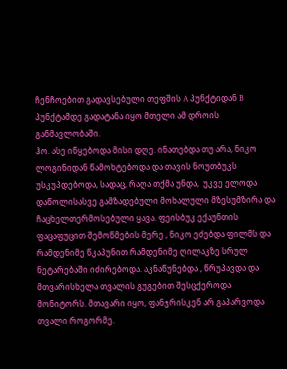ჩენჩოებით გადავსებული თეფშის A პუნქტიდან B პუნქტამდე გადატანა იყო მთელი ამ დროის განმავლობაში.
ჰო. ასე იწყებოდა მისი დღე. ინათებდა თუ არა, ნიკო ლოგინიდან წამოხტებოდა და თავის ნოუთბუკს უსკუპდებოდა, სადაც, რაღა თქმა უნდა,  უკვე ელოდა დაწოლისასვე გამზადებული მოხალული მზესუმზირა და ჩაცხელთერმოსებული ყავა. ფეისბუკ ექაუნთის ფაცაფუცით შემოწმების მერე , ნიკო ეძებდა ფილმს და რამდენიმე წკაპუნით რამდენიმე ღილაკზე სრულ ნეტარებაში იძირებოდა. აკნაწუნებდა , წრუპავდა და მთვარისხელა თვალის გუგებით შესცქეროდა მონიტორს. მთავარი იყო, ფანჯრისკენ არ გაპარვოდა თვალი როგორმე.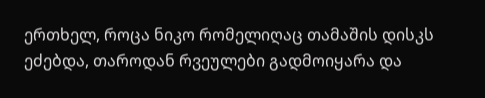ერთხელ, როცა ნიკო რომელიღაც თამაშის დისკს ეძებდა, თაროდან რვეულები გადმოიყარა და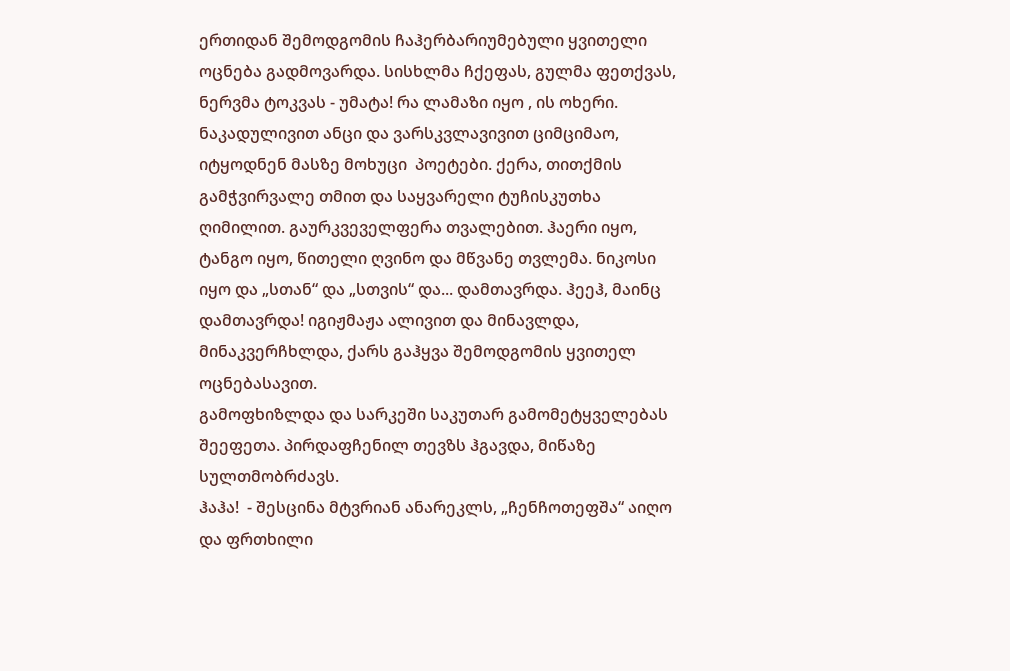ერთიდან შემოდგომის ჩაჰერბარიუმებული ყვითელი ოცნება გადმოვარდა. სისხლმა ჩქეფას, გულმა ფეთქვას, ნერვმა ტოკვას - უმატა! რა ლამაზი იყო , ის ოხერი. ნაკადულივით ანცი და ვარსკვლავივით ციმციმაო, იტყოდნენ მასზე მოხუცი  პოეტები. ქერა, თითქმის გამჭვირვალე თმით და საყვარელი ტუჩისკუთხა ღიმილით. გაურკვეველფერა თვალებით. ჰაერი იყო, ტანგო იყო, წითელი ღვინო და მწვანე თვლემა. ნიკოსი იყო და „სთან“ და „სთვის“ და... დამთავრდა. ჰეეჰ, მაინც დამთავრდა! იგიჟმაჟა ალივით და მინავლდა, მინაკვერჩხლდა, ქარს გაჰყვა შემოდგომის ყვითელ ოცნებასავით.
გამოფხიზლდა და სარკეში საკუთარ გამომეტყველებას შეეფეთა. პირდაფჩენილ თევზს ჰგავდა, მიწაზე სულთმობრძავს.
ჰაჰა!  - შესცინა მტვრიან ანარეკლს, „ჩენჩოთეფშა“ აიღო და ფრთხილი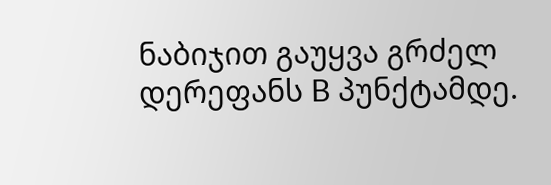ნაბიჯით გაუყვა გრძელ დერეფანს B პუნქტამდე.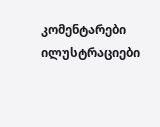კომენტარები ილუსტრაციები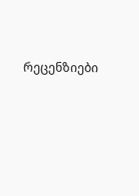რეცენზიები